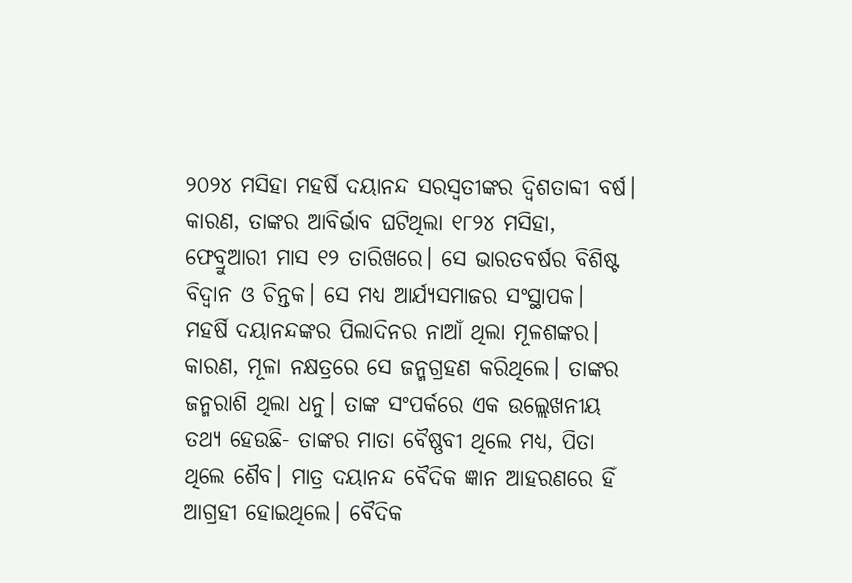୨୦୨୪ ମସିହା ମହର୍ଷି ଦୟାନନ୍ଦ ସରସ୍ୱତୀଙ୍କର ଦ୍ୱିଶତାବ୍ଦୀ ବର୍ଷ। କାରଣ, ତାଙ୍କର ଆବିର୍ଭାବ ଘଟିଥିଲା ୧୮୨୪ ମସିହା, ଫେବ୍ରୁଆରୀ ମାସ ୧୨ ତାରିଖରେ। ସେ ଭାରତବର୍ଷର ବିଶିଷ୍ଟ ବିଦ୍ୱାନ ଓ ଚିନ୍ତକ। ସେ ମଧ୍ୟ ଆର୍ଯ୍ୟସମାଜର ସଂସ୍ଥାପକ।
ମହର୍ଷି ଦୟାନନ୍ଦଙ୍କର ପିଲାଦିନର ନାଆଁ ଥିଲା ମୂଳଶଙ୍କର। କାରଣ, ମୂଳା ନକ୍ଷତ୍ରରେ ସେ ଜନ୍ମଗ୍ରହଣ କରିଥିଲେ। ତାଙ୍କର ଜନ୍ମରାଶି ଥିଲା ଧନୁ। ତାଙ୍କ ସଂପର୍କରେ ଏକ ଉଲ୍ଲେଖନୀୟ ତଥ୍ୟ ହେଉଛି- ତାଙ୍କର ମାତା ବୈଷ୍ଣବୀ ଥିଲେ ମଧ୍ୟ, ପିତା ଥିଲେ ଶୈବ। ମାତ୍ର ଦୟାନନ୍ଦ ବୈଦିକ ଜ୍ଞାନ ଆହରଣରେ ହିଁ ଆଗ୍ରହୀ ହୋଇଥିଲେ। ବୈଦିକ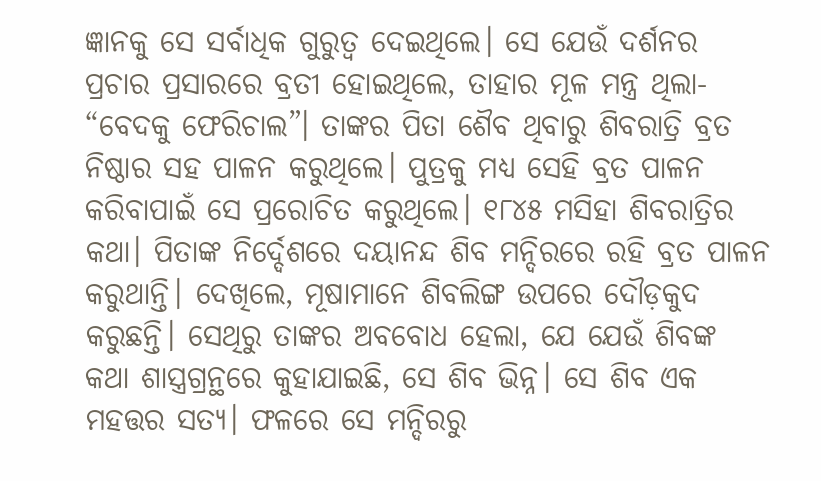ଜ୍ଞାନକୁ ସେ ସର୍ବାଧିକ ଗୁରୁତ୍ୱ ଦେଇଥିଲେ। ସେ ଯେଉଁ ଦର୍ଶନର ପ୍ରଚାର ପ୍ରସାରରେ ବ୍ରତୀ ହୋଇଥିଲେ, ତାହାର ମୂଳ ମନ୍ତ୍ର ଥିଲା- “ବେଦକୁ ଫେରିଚାଲ”। ତାଙ୍କର ପିତା ଶୈବ ଥିବାରୁ ଶିବରାତ୍ରି ବ୍ରତ ନିଷ୍ଠାର ସହ ପାଳନ କରୁଥିଲେ। ପୁତ୍ରକୁ ମଧ୍ୟ ସେହି ବ୍ରତ ପାଳନ କରିବାପାଇଁ ସେ ପ୍ରରୋଚିତ କରୁଥିଲେ। ୧୮୪୫ ମସିହା ଶିବରାତ୍ରିର କଥା। ପିତାଙ୍କ ନିର୍ଦ୍ଦେଶରେ ଦୟାନନ୍ଦ ଶିବ ମନ୍ଦିରରେ ରହି ବ୍ରତ ପାଳନ କରୁଥାନ୍ତି। ଦେଖିଲେ, ମୂଷାମାନେ ଶିବଲିଙ୍ଗ ଉପରେ ଦୌଡ଼କୁଦ କରୁଛନ୍ତି। ସେଥିରୁ ତାଙ୍କର ଅବବୋଧ ହେଲା, ଯେ ଯେଉଁ ଶିବଙ୍କ କଥା ଶାସ୍ତ୍ରଗ୍ରନ୍ଥରେ କୁହାଯାଇଛି, ସେ ଶିବ ଭିନ୍ନ। ସେ ଶିବ ଏକ ମହତ୍ତର ସତ୍ୟ। ଫଳରେ ସେ ମନ୍ଦିରରୁ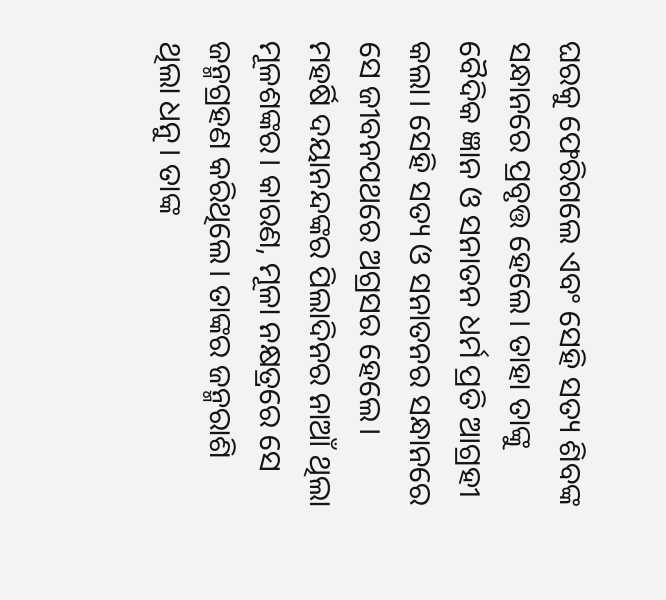ଘରକୁ ଫେରିଗଲେ ଏବଂ ସେହି ସତ୍ୟ ଶିବଙ୍କ ସନ୍ଧାନରେ ପ୍ରବୃତ୍ତ ହେଲେ। ତାହା ତାଙ୍କୁ ବୈଦିକ ଜ୍ଞାନ ଓ ସନାତନ ଧର୍ମ ପ୍ରତି ଆଗ୍ରହୀ କଲା। ସେହି ସତ୍ୟ ଓ ସନାତନର ସନ୍ଧାନରେ ସେ ଜୀବନପଥରେ ଅଗ୍ରସର ହେଲେ।
ମହର୍ଷି ଦୟାନନ୍ଦଙ୍କର ପିଲାଦିନର ନାଆଁ ଥିଲା ମୂଳଶଙ୍କର। କାରଣ, ମୂଳା ନକ୍ଷତ୍ରରେ ସେ ଜନ୍ମଗ୍ରହଣ କରିଥିଲେ। ତାଙ୍କର ଜନ୍ମରାଶି ଥିଲା ଧନୁ। ତାଙ୍କ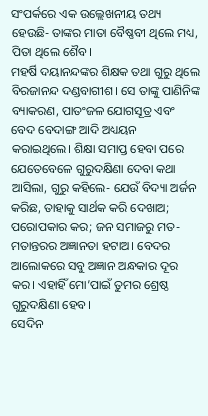ସଂପର୍କରେ ଏକ ଉଲ୍ଲେଖନୀୟ ତଥ୍ୟ ହେଉଛି- ତାଙ୍କର ମାତା ବୈଷ୍ଣବୀ ଥିଲେ ମଧ୍ୟ, ପିତା ଥିଲେ ଶୈବ।
ମହର୍ଷି ଦୟାନନ୍ଦଙ୍କର ଶିକ୍ଷକ ତଥା ଗୁରୁ ଥିଲେ ବିରଜାନନ୍ଦ ଦଣ୍ଡବାଗୀଶ। ସେ ତାଙ୍କୁ ପାଣିନିଙ୍କ ବ୍ୟାକରଣ, ପାତଂଜଳ ଯୋଗସୂତ୍ର ଏବଂ ବେଦ ବେଦାଙ୍ଗ ଆଦି ଅଧ୍ୟୟନ କରାଇଥିଲେ। ଶିକ୍ଷା ସମାପ୍ତ ହେବା ପରେ ଯେତେବେଳେ ଗୁରୁଦକ୍ଷିଣା ଦେବା କଥା ଆସିଲା, ଗୁରୁ କହିଲେ- ଯେଉଁ ବିଦ୍ୟା ଅର୍ଜନ କରିଛ, ତାହାକୁ ସାର୍ଥକ କରି ଦେଖାଅ; ପରୋପକାର କର; ଜନ ସମାଜରୁ ମତ-ମତାନ୍ତରର ଅଜ୍ଞାନତା ହଟାଅ। ବେଦର ଆଲୋକରେ ସବୁ ଅଜ୍ଞାନ ଅନ୍ଧକାର ଦୂର କର। ଏହାହିଁ ମୋ’ପାଇଁ ତୁମର ଶ୍ରେଷ୍ଠ ଗୁରୁଦକ୍ଷିଣା ହେବ।
ସେଦିନ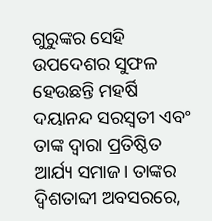ଗୁରୁଙ୍କର ସେହି ଉପଦେଶର ସୁଫଳ ହେଉଛନ୍ତି ମହର୍ଷି ଦୟାନନ୍ଦ ସରସ୍ୱତୀ ଏବଂ ତାଙ୍କ ଦ୍ୱାରା ପ୍ରତିଷ୍ଠିତ ଆର୍ଯ୍ୟ ସମାଜ। ତାଙ୍କର ଦ୍ୱିଶତାବ୍ଦୀ ଅବସରରେ,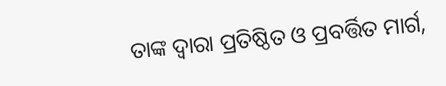ତାଙ୍କ ଦ୍ୱାରା ପ୍ରତିଷ୍ଠିତ ଓ ପ୍ରବର୍ତ୍ତିତ ମାର୍ଗ,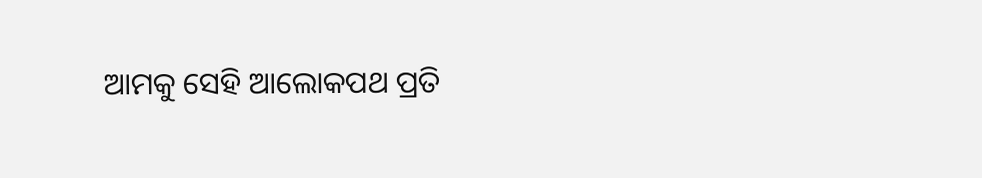ଆମକୁ ସେହି ଆଲୋକପଥ ପ୍ରତି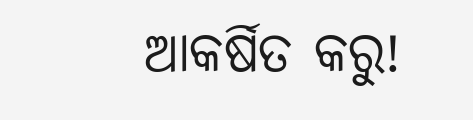ଆକର୍ଷିତ କରୁ!